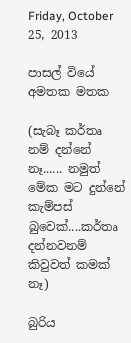Friday, October 25, 2013

පාසල් වියේ අමතක මතක

(සැබෑ කර්තෘ නම් දන්නේ නෑ...... නමුත් මේක මට දුන්නේ කැම්පස් බුවෙක්....කර්තෘ දන්නවනම් කිවුවත් කමක් නෑ)

බුරිය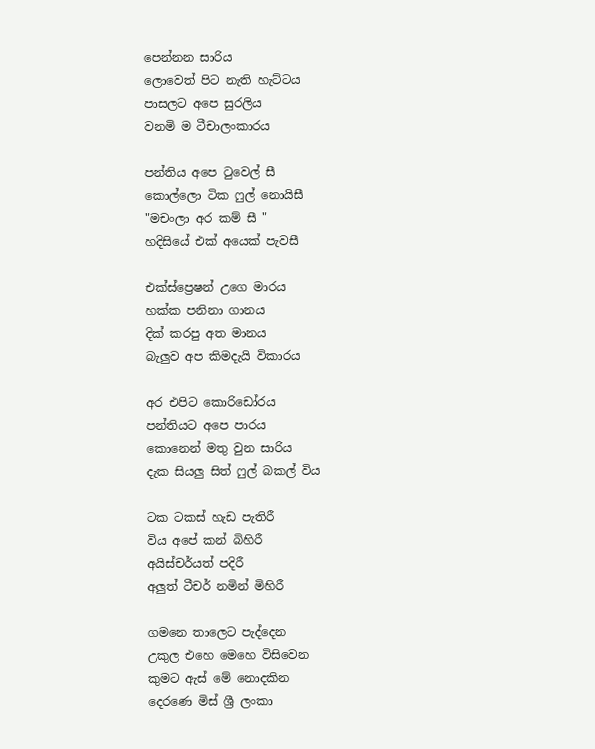පෙන්නන සාරිය
ලොවෙත් පිට නැති හැට්ටය
පාසලට අපෙ සුරලිය
වනමි ම ටීචාලංකාරය

පන්තිය අපෙ ටුවෙල් සී
කොල්ලො ටික ෆුල් නොයිසී
"මචංලා අර කම් සී "
හදිසියේ එක් අයෙක් පැවසී

එක්ස්ප්‍රෙෂන් උගෙ මාරය
හක්ක පනිනා ගානය
දික් කරපු අත මානය
බැලුව අප කිමදැයි විකාරය

අර එපිට කොරිඩෝරය
පන්තියට අපෙ පාරය
කොනෙන් මතු වුන සාරිය
දැක සියලු සිත් ෆුල් බකල් විය

ටක ටකස් හැඩ පැතිරී
විය අපේ කන් බිහිරී
අයිස්චර්යත් පදිරී
අලුත් ටීචර් නමින් මිහිරී

ගමනෙ තාලෙට පැද්දෙන
උකුල එහෙ මෙහෙ විසිවෙන
කුමට ඇස් මේ නොදකින
දෙරණෙ මිස් ශ්‍රී ලංකා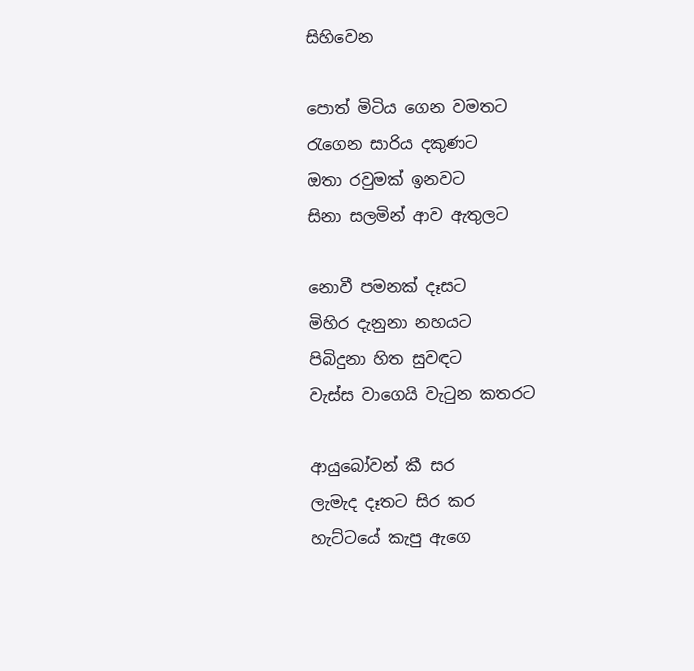සිහිවෙන

පොත් මිටිය ගෙන වමතට
රැගෙන සාරිය දකුණට
ඔතා රවුමක් ඉනවට
සිනා සලමින් ආව ඇතුලට

නොවී පමනක් දෑසට
මිහිර දැනුනා නහයට
පිබිදුනා හිත සුවඳට
වැස්ස වාගෙයි වැටුන කතරට

ආයුබෝවන් කී සර
ලැමැද දෑතට සිර කර
හැට්ටයේ කැපු ඇගෙ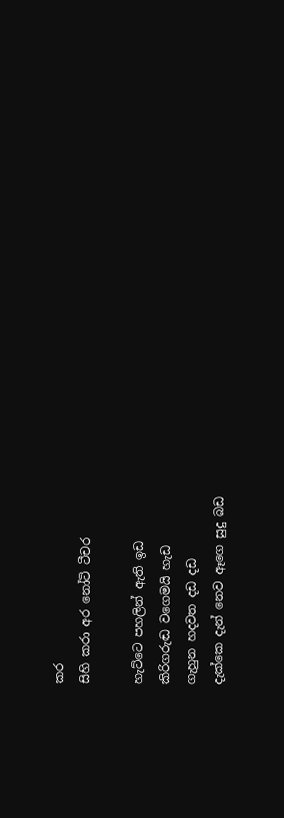කර
සිහි කරා අර නෝටි ටීචර

හැට්ටෙ පහලින් ඇති ඉඩ
කිරිගරුඬ වගෙමයි හැඩ
ගැහුන හදවත දඩ දඩ
දැක්කෙ දැන් නෙව ඈගෙ සුදු බඩ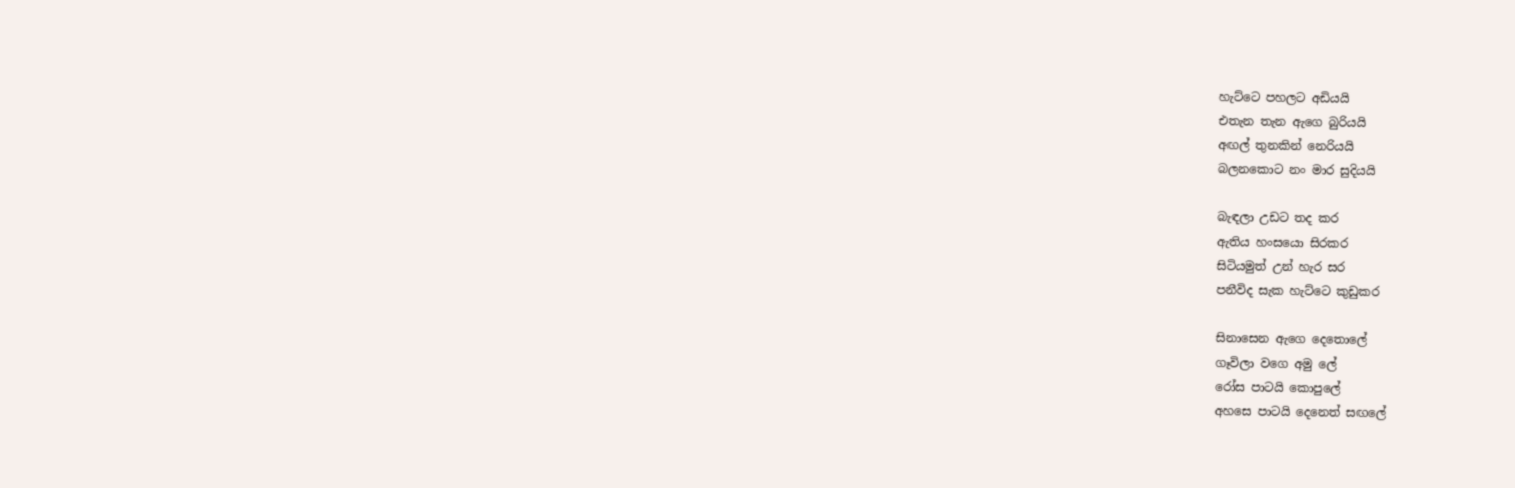හැට්ටෙ පහලට අඩියයි
එතැන තැන ඇගෙ බුරියයි
අඟල් තුනකින් නෙරියයි
බලනකොට නං මාර සුදියයි

බැඳලා උඩට තද කර
ඇතිය හංසයො සිරකර
සිටියමුත් උන් හැර සර
පනීවිද සැක හැට්ටෙ කුඩුකර

සිනාසෙන ඇගෙ දෙතොලේ
ගෑවිලා වගෙ අමු ලේ
රෝස පාටයි කොපුලේ
අහසෙ පාටයි දෙනෙත් සඟලේ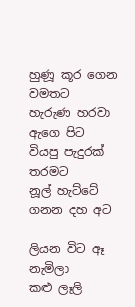හුණූ කූර ගෙන වමතට
හැරුණ හරවා ඇගෙ පිට
වියපු පැදුරක් තරමට
නූල් හැට්ටේ ගනන දහ අට

ලියන විට ඈ නැමිලා
කළු ලෑලි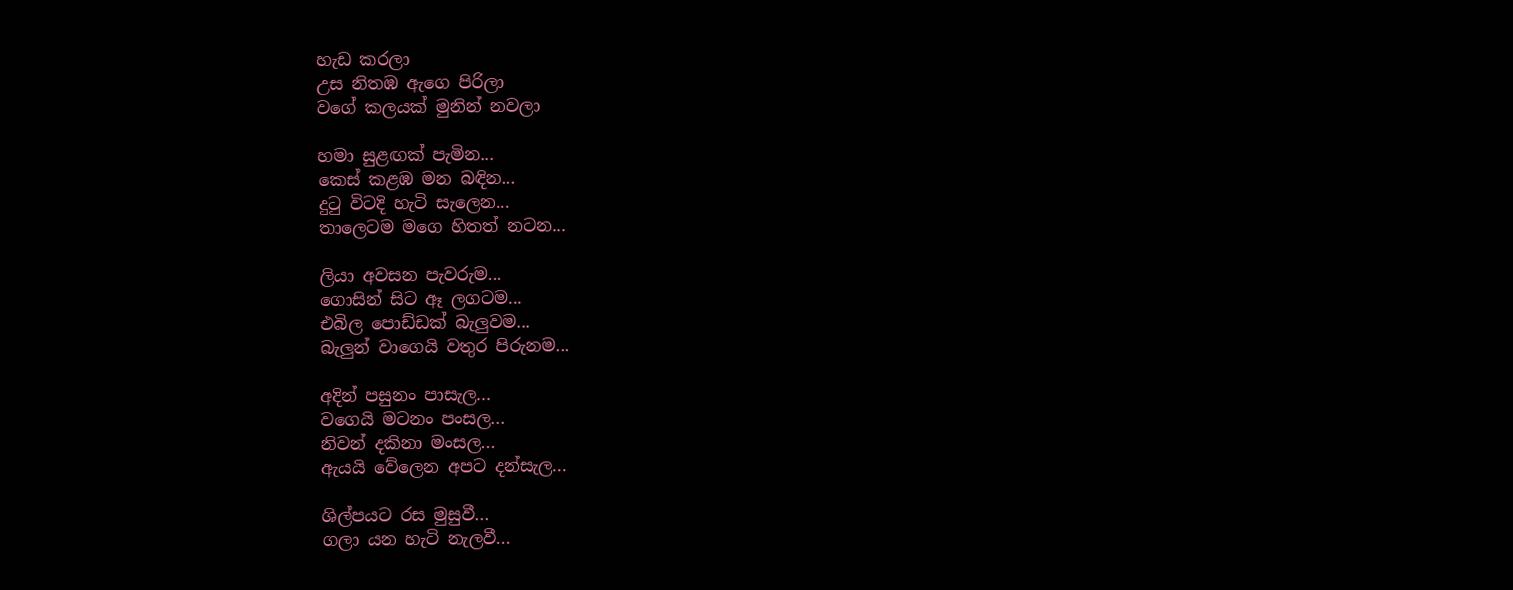හැඩ කරලා
උස නිතඹ ඇගෙ පිරිලා
වගේ කලයක් මුනින් නවලා

හමා සුළඟක් පැමින...
කෙස් කළඹ මන බඳින...
දුටු විටදි හැටි සැලෙන...
තාලෙටම මගෙ හිතත් නටන...

ලියා අවසන පැවරුම...
ගොසින් සිට ඈ ලගටම...
එබිල පොඩ්ඩක් බැලුවම...
බැලුන් වාගෙයි වතුර පිරුනම...

අදින් පසුනං පාසැල...
වගෙයි මටනං පංසල...
නිවන් දකිනා මංසල...
ඇයයි වේලෙන අපට දන්සැල...

ශිල්පයට රස මුසුවී...
ගලා යන හැටි නැලවී...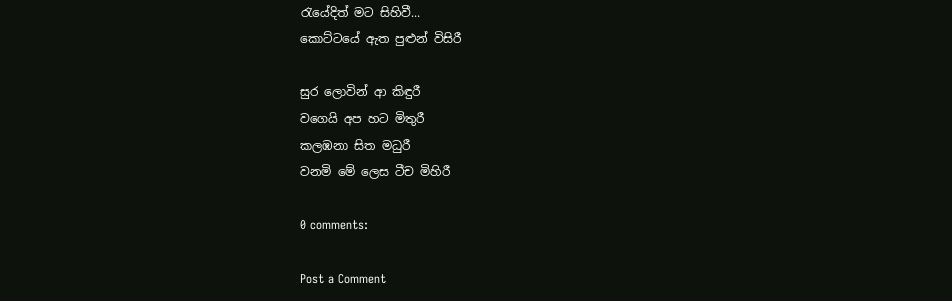රැයේදිත් මට සිහිවී...
කොට්ටයේ ඇත පුළුන් විසිරී

සුර ලොවින් ආ කිඳුරී
වගෙයි අප හට මිතුරී
කලඹනා සිත මධුරී
වනමි මේ ලෙස ටීච මිහිරී

0 comments:

Post a Comment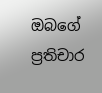ඔබගේ ප්‍රතිචාර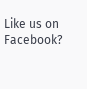Like us on Facebook?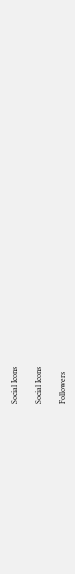Social Icons

Social Icons

Followers